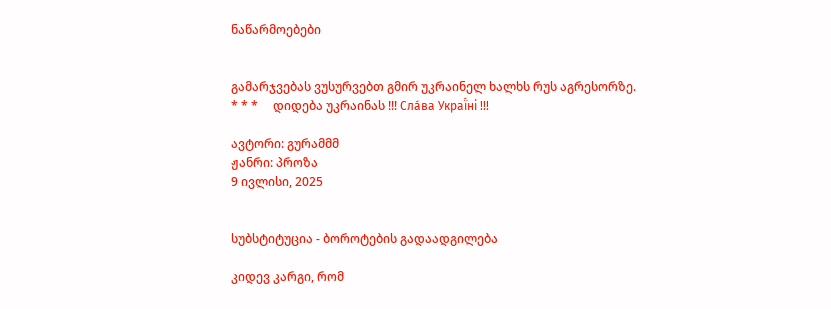ნაწარმოებები


გამარჯვებას ვუსურვებთ გმირ უკრაინელ ხალხს რუს აგრესორზე.     * * *     დიდება უკრაინას !!! Сла́ва Украї́ні !!!

ავტორი: გურამმმ
ჟანრი: პროზა
9 ივლისი, 2025


სუბსტიტუცია - ბოროტების გადაადგილება

კიდევ კარგი, რომ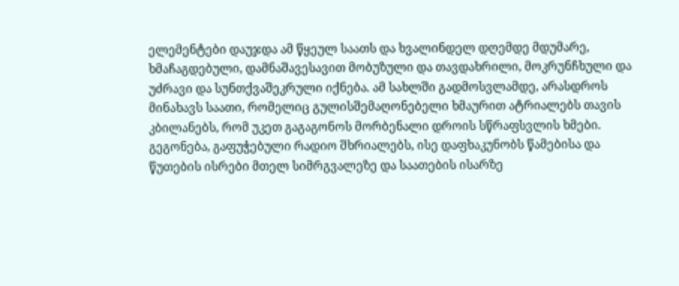ელემენტები დაუჯდა ამ წყეულ საათს და ხვალინდელ დღემდე მდუმარე, ხმაჩაგდებული, დამნაშავესავით მობუზული და თავდახრილი, მოკრუნჩხული და უძრავი და სუნთქვაშეკრული იქნება. ამ სახლში გადმოსვლამდე, არასდროს მინახავს საათი, რომელიც გულისშემაღონებელი ხმაურით ატრიალებს თავის კბილანებს, რომ უკეთ გაგაგონოს მორბენალი დროის სწრაფსვლის ხმები. გეგონება, გაფუჭებული რადიო შხრიალებს, ისე დაფხაკუნობს წამებისა და წუთების ისრები მთელ სიმრგვალეზე და საათების ისარზე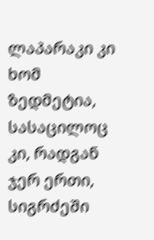ლაპარაკი კი ხომ ზედმეტია, სასაცილოც კი, რადგან ჯერ ერთი, სიგრძეში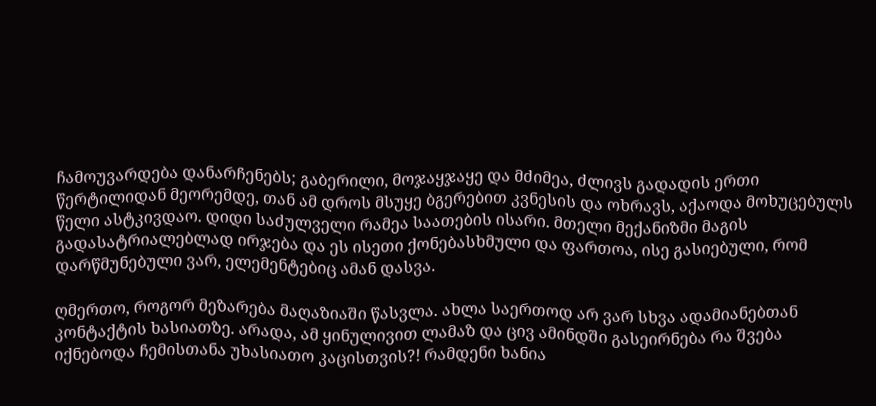ჩამოუვარდება დანარჩენებს; გაბერილი, მოჯაყჯაყე და მძიმეა, ძლივს გადადის ერთი წერტილიდან მეორემდე, თან ამ დროს მსუყე ბგერებით კვნესის და ოხრავს, აქაოდა მოხუცებულს წელი ასტკივდაო. დიდი საძულველი რამეა საათების ისარი. მთელი მექანიზმი მაგის გადასატრიალებლად ირჯება და ეს ისეთი ქონებასხმული და ფართოა, ისე გასიებული, რომ დარწმუნებული ვარ, ელემენტებიც ამან დასვა.

ღმერთო, როგორ მეზარება მაღაზიაში წასვლა. ახლა საერთოდ არ ვარ სხვა ადამიანებთან კონტაქტის ხასიათზე. არადა, ამ ყინულივით ლამაზ და ცივ ამინდში გასეირნება რა შვება იქნებოდა ჩემისთანა უხასიათო კაცისთვის?! რამდენი ხანია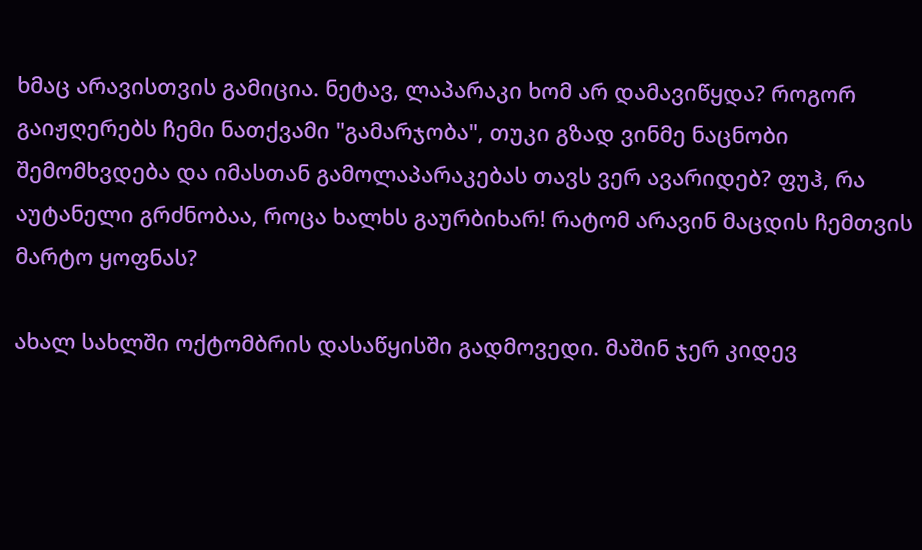ხმაც არავისთვის გამიცია. ნეტავ, ლაპარაკი ხომ არ დამავიწყდა? როგორ გაიჟღერებს ჩემი ნათქვამი "გამარჯობა", თუკი გზად ვინმე ნაცნობი შემომხვდება და იმასთან გამოლაპარაკებას თავს ვერ ავარიდებ? ფუჰ, რა აუტანელი გრძნობაა, როცა ხალხს გაურბიხარ! რატომ არავინ მაცდის ჩემთვის მარტო ყოფნას?

ახალ სახლში ოქტომბრის დასაწყისში გადმოვედი. მაშინ ჯერ კიდევ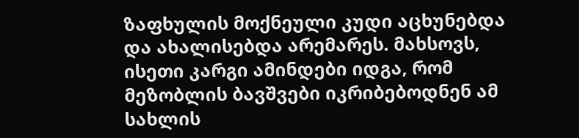ზაფხულის მოქნეული კუდი აცხუნებდა და ახალისებდა არემარეს. მახსოვს, ისეთი კარგი ამინდები იდგა, რომ მეზობლის ბავშვები იკრიბებოდნენ ამ სახლის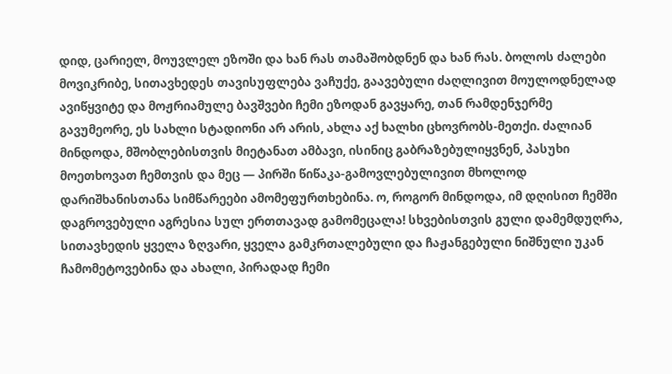დიდ, ცარიელ, მოუვლელ ეზოში და ხან რას თამაშობდნენ და ხან რას. ბოლოს ძალები მოვიკრიბე, სითავხედეს თავისუფლება ვაჩუქე, გაავებული ძაღლივით მოულოდნელად ავიწყვიტე და მოჟრიამულე ბავშვები ჩემი ეზოდან გავყარე, თან რამდენჯერმე გავუმეორე, ეს სახლი სტადიონი არ არის, ახლა აქ ხალხი ცხოვრობს-მეთქი. ძალიან მინდოდა, მშობლებისთვის მიეტანათ ამბავი, ისინიც გაბრაზებულიყვნენ, პასუხი მოეთხოვათ ჩემთვის და მეც — პირში წიწაკა-გამოვლებულივით მხოლოდ დარიშხანისთანა სიმწარეები ამომეფურთხებინა. ო, როგორ მინდოდა, იმ დღისით ჩემში დაგროვებული აგრესია სულ ერთთავად გამომეცალა! სხვებისთვის გული დამემდუღრა, სითავხედის ყველა ზღვარი, ყველა გამკრთალებული და ჩაჟანგებული ნიშნული უკან ჩამომეტოვებინა და ახალი, პირადად ჩემი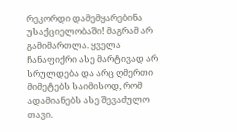რეკორდი დამემყარებინა უსაქციელობაში! მაგრამ არ გამიმართლა. ყველა ჩანაფიქრი ასე მარტივად არ სრულდება და არც ღმერთი მიმეტებს საიმისოდ, რომ ადამიანებს ასე შევაძულო თავი.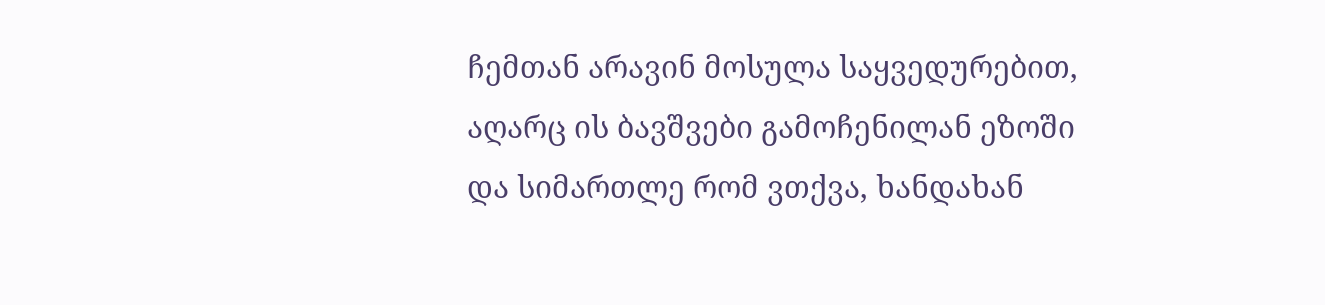ჩემთან არავინ მოსულა საყვედურებით, აღარც ის ბავშვები გამოჩენილან ეზოში და სიმართლე რომ ვთქვა, ხანდახან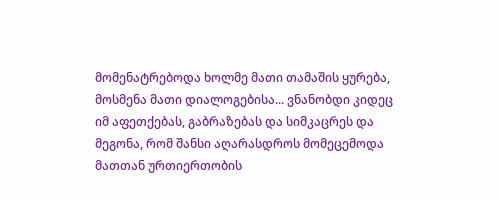მომენატრებოდა ხოლმე მათი თამაშის ყურება, მოსმენა მათი დიალოგებისა... ვნანობდი კიდეც იმ აფეთქებას, გაბრაზებას და სიმკაცრეს და მეგონა, რომ შანსი აღარასდროს მომეცემოდა მათთან ურთიერთობის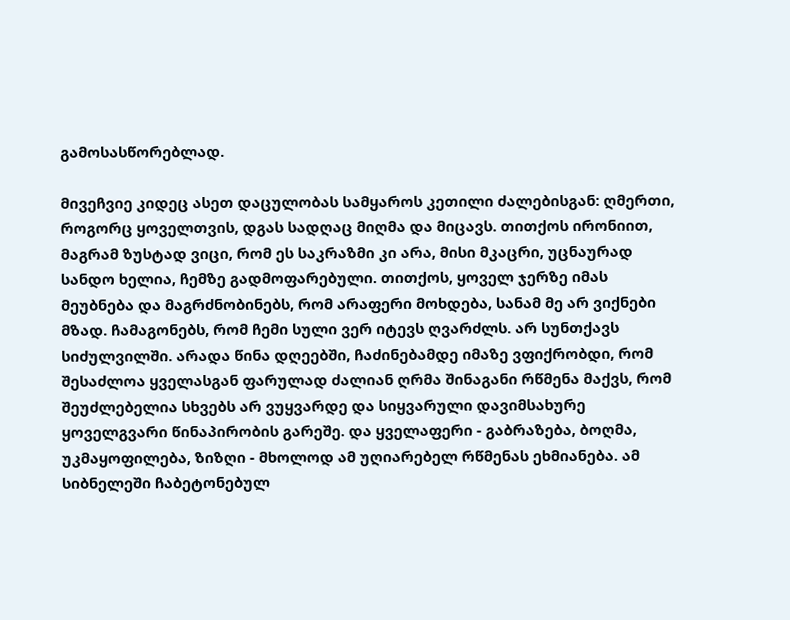გამოსასწორებლად.

მივეჩვიე კიდეც ასეთ დაცულობას სამყაროს კეთილი ძალებისგან: ღმერთი, როგორც ყოველთვის, დგას სადღაც მიღმა და მიცავს. თითქოს ირონიით, მაგრამ ზუსტად ვიცი, რომ ეს საკრაზმი კი არა, მისი მკაცრი, უცნაურად სანდო ხელია, ჩემზე გადმოფარებული. თითქოს, ყოველ ჯერზე იმას მეუბნება და მაგრძნობინებს, რომ არაფერი მოხდება, სანამ მე არ ვიქნები მზად. ჩამაგონებს, რომ ჩემი სული ვერ იტევს ღვარძლს. არ სუნთქავს სიძულვილში. არადა წინა დღეებში, ჩაძინებამდე იმაზე ვფიქრობდი, რომ შესაძლოა ყველასგან ფარულად ძალიან ღრმა შინაგანი რწმენა მაქვს, რომ შეუძლებელია სხვებს არ ვუყვარდე და სიყვარული დავიმსახურე ყოველგვარი წინაპირობის გარეშე. და ყველაფერი - გაბრაზება, ბოღმა, უკმაყოფილება, ზიზღი - მხოლოდ ამ უღიარებელ რწმენას ეხმიანება. ამ სიბნელეში ჩაბეტონებულ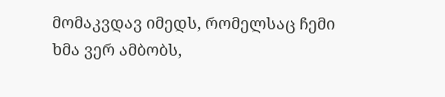მომაკვდავ იმედს, რომელსაც ჩემი ხმა ვერ ამბობს,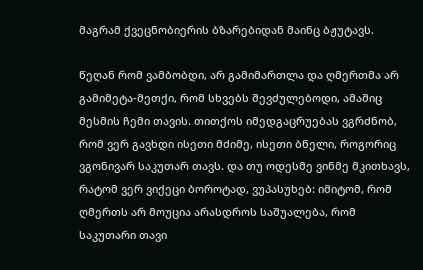მაგრამ ქვეცნობიერის ბზარებიდან მაინც ბჟუტავს.

წეღან რომ ვამბობდი, არ გამიმართლა და ღმერთმა არ გამიმეტა-მეთქი, რომ სხვებს შევძულებოდი, ამაშიც მესმის ჩემი თავის. თითქოს იმედგაცრუებას ვგრძნობ, რომ ვერ გავხდი ისეთი მძიმე, ისეთი ბნელი, როგორიც ვგონივარ საკუთარ თავს. და თუ ოდესმე ვინმე მკითხავს, რატომ ვერ ვიქეცი ბოროტად, ვუპასუხებ: იმიტომ, რომ ღმერთს არ მოუცია არასდროს საშუალება, რომ საკუთარი თავი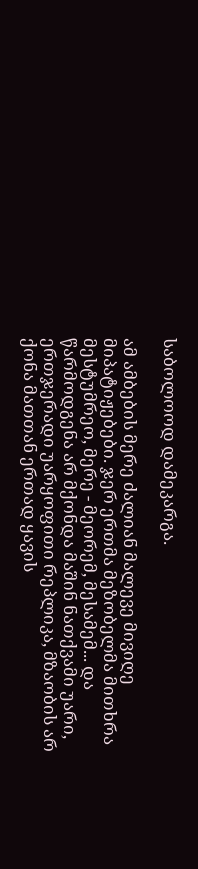საბოლოოდ დამეკარგა.

ამ ამბების მერე ძალიან მალევე მივიღე მიპატიჟებები. ჯერ ერთმა მეზობელმა მითხრა მესტუმრეო, მერე - მეორემ, მესამემ... და წარმოდგენა არ მქონდა მაშინ ნათქვამი უარი, ერთჯერადი უარყოფითი რეპლიკა, მზაობის არ ქონა მათთან ერთად ყავის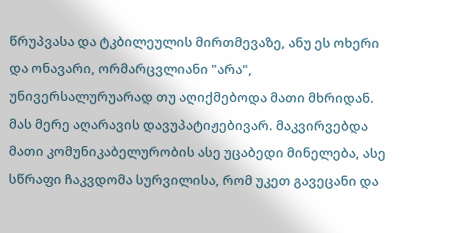წრუპვასა და ტკბილეულის მირთმევაზე, ანუ ეს ოხერი და ონავარი, ორმარცვლიანი "არა", უნივერსალურუარად თუ აღიქმებოდა მათი მხრიდან. მას მერე აღარავის დავუპატიჟებივარ. მაკვირვებდა მათი კომუნიკაბელურობის ასე უცაბედი მინელება, ასე სწრაფი ჩაკვდომა სურვილისა, რომ უკეთ გავეცანი და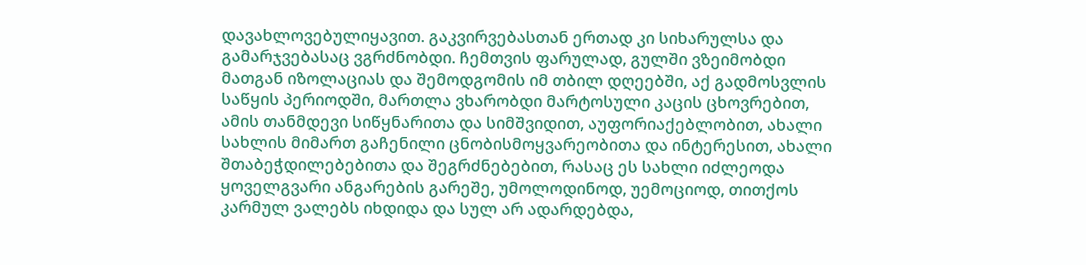დავახლოვებულიყავით. გაკვირვებასთან ერთად კი სიხარულსა და გამარჯვებასაც ვგრძნობდი. ჩემთვის ფარულად, გულში ვზეიმობდი მათგან იზოლაციას და შემოდგომის იმ თბილ დღეებში, აქ გადმოსვლის საწყის პერიოდში, მართლა ვხარობდი მარტოსული კაცის ცხოვრებით, ამის თანმდევი სიწყნარითა და სიმშვიდით, აუფორიაქებლობით, ახალი სახლის მიმართ გაჩენილი ცნობისმოყვარეობითა და ინტერესით, ახალი შთაბეჭდილებებითა და შეგრძნებებით, რასაც ეს სახლი იძლეოდა ყოველგვარი ანგარების გარეშე, უმოლოდინოდ, უემოციოდ, თითქოს კარმულ ვალებს იხდიდა და სულ არ ადარდებდა,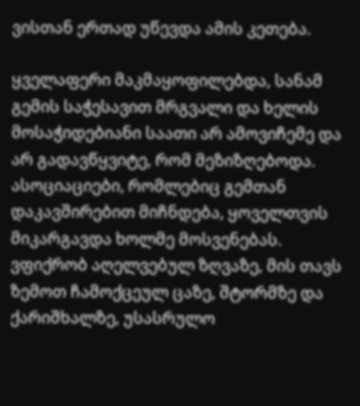ვისთან ერთად უწევდა ამის კეთება.

ყველაფერი მაკმაყოფილებდა, სანამ გემის საჭესავით მრგვალი და ხელის მოსაჭიდებიანი საათი არ ამოვიჩემე და არ გადავწყვიტე, რომ მეზიზღებოდა. ასოციაციები, რომლებიც გემთან დაკავშირებით მიჩნდება, ყოველთვის მიკარგავდა ხოლმე მოსვენებას. ვფიქრობ აღელვებულ ზღვაზე, მის თავს ზემოთ ჩამოქცეულ ცაზე, შტორმზე და ქარიშხალზე, უსასრულო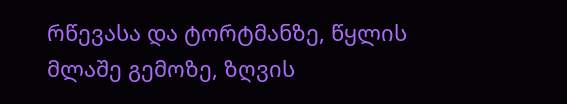რწევასა და ტორტმანზე, წყლის მლაშე გემოზე, ზღვის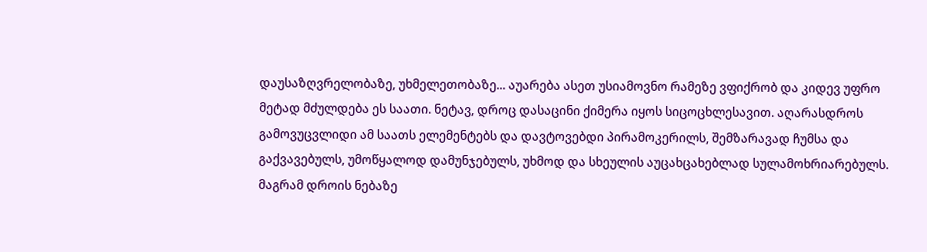დაუსაზღვრელობაზე, უხმელეთობაზე... აუარება ასეთ უსიამოვნო რამეზე ვფიქრობ და კიდევ უფრო მეტად მძულდება ეს საათი. ნეტავ, დროც დასაცინი ქიმერა იყოს სიცოცხლესავით. აღარასდროს გამოვუცვლიდი ამ საათს ელემენტებს და დავტოვებდი პირამოკერილს, შემზარავად ჩუმსა და გაქვავებულს, უმოწყალოდ დამუნჯებულს, უხმოდ და სხეულის აუცახცახებლად სულამოხრიარებულს. მაგრამ დროის ნებაზე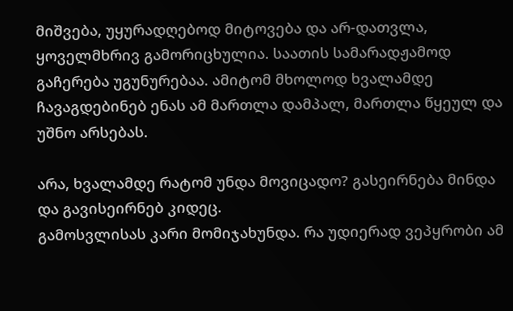მიშვება, უყურადღებოდ მიტოვება და არ-დათვლა, ყოველმხრივ გამორიცხულია. საათის სამარადჟამოდ გაჩერება უგუნურებაა. ამიტომ მხოლოდ ხვალამდე ჩავაგდებინებ ენას ამ მართლა დამპალ, მართლა წყეულ და უშნო არსებას.

არა, ხვალამდე რატომ უნდა მოვიცადო? გასეირნება მინდა და გავისეირნებ კიდეც.
გამოსვლისას კარი მომიჯახუნდა. რა უდიერად ვეპყრობი ამ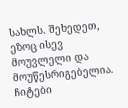სახლს. შეხედეთ, ეზოც ისევ მოუვლელი და მოუწესრიგებელია. ჩიტები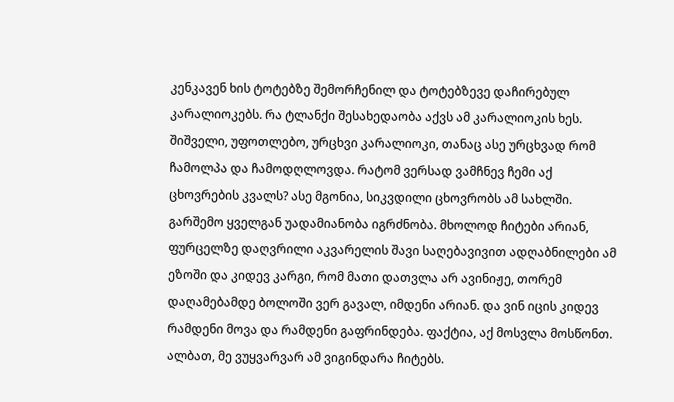კენკავენ ხის ტოტებზე შემორჩენილ და ტოტებზევე დაჩირებულ კარალიოკებს. რა ტლანქი შესახედაობა აქვს ამ კარალიოკის ხეს. შიშველი, უფოთლებო, ურცხვი კარალიოკი, თანაც ასე ურცხვად რომ ჩამოლპა და ჩამოდღლოვდა. რატომ ვერსად ვამჩნევ ჩემი აქ ცხოვრების კვალს? ასე მგონია, სიკვდილი ცხოვრობს ამ სახლში. გარშემო ყველგან უადამიანობა იგრძნობა. მხოლოდ ჩიტები არიან, ფურცელზე დაღვრილი აკვარელის შავი საღებავივით ადღაბნილები ამ ეზოში და კიდევ კარგი, რომ მათი დათვლა არ ავინიჟე, თორემ დაღამებამდე ბოლოში ვერ გავალ, იმდენი არიან. და ვინ იცის კიდევ რამდენი მოვა და რამდენი გაფრინდება. ფაქტია, აქ მოსვლა მოსწონთ. ალბათ, მე ვუყვარვარ ამ ვიგინდარა ჩიტებს.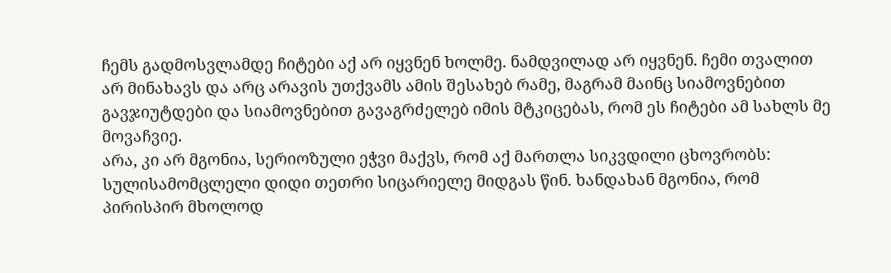ჩემს გადმოსვლამდე ჩიტები აქ არ იყვნენ ხოლმე. ნამდვილად არ იყვნენ. ჩემი თვალით არ მინახავს და არც არავის უთქვამს ამის შესახებ რამე, მაგრამ მაინც სიამოვნებით გავჯიუტდები და სიამოვნებით გავაგრძელებ იმის მტკიცებას, რომ ეს ჩიტები ამ სახლს მე მოვაჩვიე.
არა, კი არ მგონია, სერიოზული ეჭვი მაქვს, რომ აქ მართლა სიკვდილი ცხოვრობს: სულისამომცლელი დიდი თეთრი სიცარიელე მიდგას წინ. ხანდახან მგონია, რომ პირისპირ მხოლოდ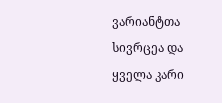ვარიანტთა სივრცეა და ყველა კარი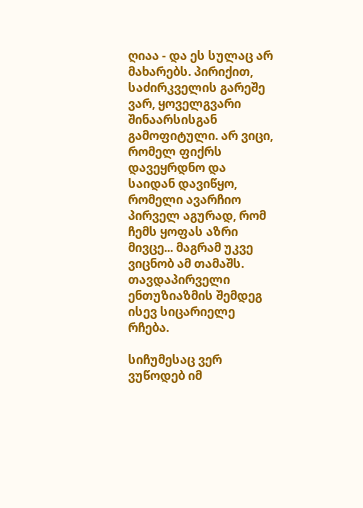ღიაა - და ეს სულაც არ მახარებს. პირიქით, საძირკველის გარეშე ვარ, ყოველგვარი შინაარსისგან გამოფიტული. არ ვიცი, რომელ ფიქრს დავეყრდნო და საიდან დავიწყო, რომელი ავარჩიო პირველ აგურად, რომ ჩემს ყოფას აზრი მივცე... მაგრამ უკვე ვიცნობ ამ თამაშს. თავდაპირველი ენთუზიაზმის შემდეგ ისევ სიცარიელე რჩება.

სიჩუმესაც ვერ ვუწოდებ იმ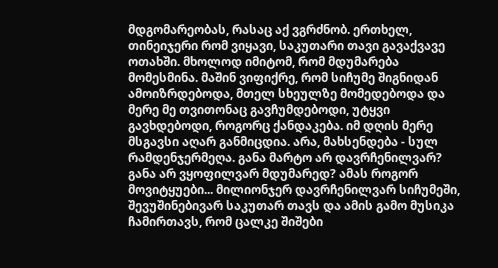მდგომარეობას, რასაც აქ ვგრძნობ. ერთხელ, თინეიჯერი რომ ვიყავი, საკუთარი თავი გავაქვავე ოთახში. მხოლოდ იმიტომ, რომ მდუმარება მომესმინა. მაშინ ვიფიქრე, რომ სიჩუმე შიგნიდან ამოიზრდებოდა, მთელ სხეულზე მომედებოდა და მერე მე თვითონაც გავჩუმდებოდი, უტყვი გავხდებოდი, როგორც ქანდაკება. იმ დღის მერე მსგავსი აღარ განმიცდია. არა, მახსენდება - სულ რამდენჯერმეღა. განა მარტო არ დავრჩენილვარ? განა არ ვყოფილვარ მდუმარედ? ამას როგორ მოვიტყუები... მილიონჯერ დავრჩენილვარ სიჩუმეში, შევუშინებივარ საკუთარ თავს და ამის გამო მუსიკა ჩამირთავს, რომ ცალკე შიშები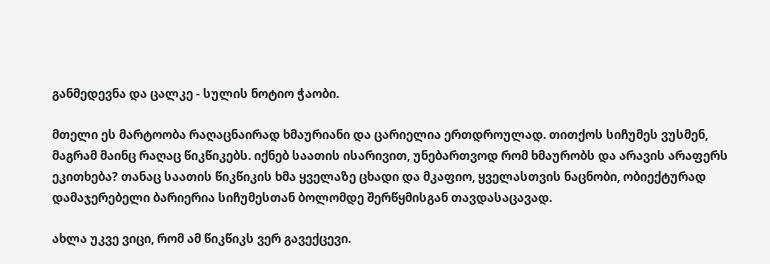განმედევნა და ცალკე - სულის ნოტიო ჭაობი.

მთელი ეს მარტოობა რაღაცნაირად ხმაურიანი და ცარიელია ერთდროულად. თითქოს სიჩუმეს ვუსმენ, მაგრამ მაინც რაღაც წიკწიკებს. იქნებ საათის ისარივით, უნებართვოდ რომ ხმაურობს და არავის არაფერს ეკითხება? თანაც საათის წიკწიკის ხმა ყველაზე ცხადი და მკაფიო, ყველასთვის ნაცნობი, ობიექტურად დამაჯერებელი ბარიერია სიჩუმესთან ბოლომდე შერწყმისგან თავდასაცავად.

ახლა უკვე ვიცი, რომ ამ წიკწიკს ვერ გავექცევი.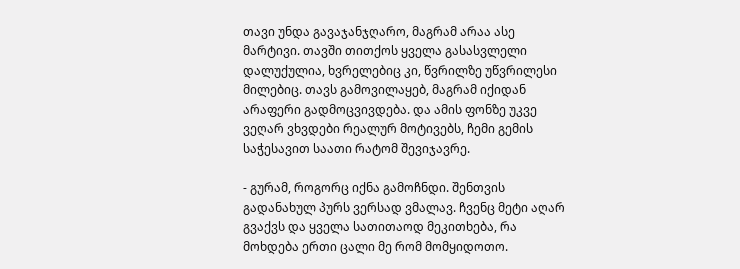თავი უნდა გავაჯანჯღარო, მაგრამ არაა ასე მარტივი. თავში თითქოს ყველა გასასვლელი დალუქულია, ხვრელებიც კი, წვრილზე უწვრილესი მილებიც. თავს გამოვილაყებ, მაგრამ იქიდან არაფერი გადმოცვივდება. და ამის ფონზე უკვე ვეღარ ვხვდები რეალურ მოტივებს, ჩემი გემის საჭესავით საათი რატომ შევიჯავრე.

- გურამ, როგორც იქნა გამოჩნდი. შენთვის გადანახულ პურს ვერსად ვმალავ. ჩვენც მეტი აღარ გვაქვს და ყველა სათითაოდ მეკითხება, რა მოხდება ერთი ცალი მე რომ მომყიდოთო.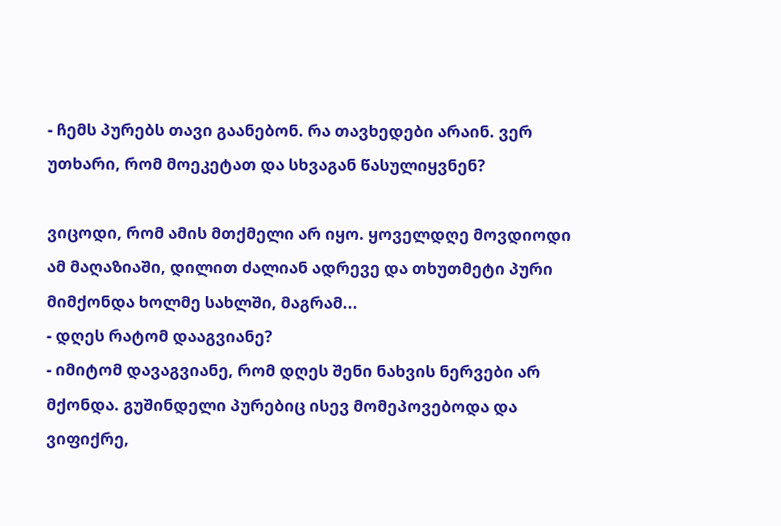- ჩემს პურებს თავი გაანებონ. რა თავხედები არაინ. ვერ უთხარი, რომ მოეკეტათ და სხვაგან წასულიყვნენ?

ვიცოდი, რომ ამის მთქმელი არ იყო. ყოველდღე მოვდიოდი ამ მაღაზიაში, დილით ძალიან ადრევე და თხუთმეტი პური მიმქონდა ხოლმე სახლში, მაგრამ...
- დღეს რატომ დააგვიანე?
- იმიტომ დავაგვიანე, რომ დღეს შენი ნახვის ნერვები არ მქონდა. გუშინდელი პურებიც ისევ მომეპოვებოდა და ვიფიქრე,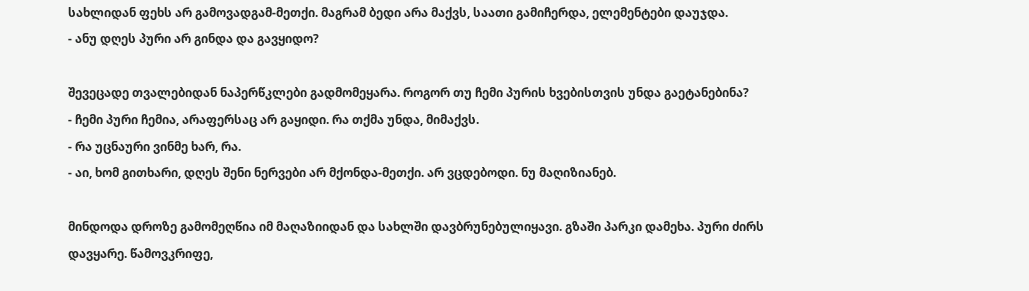სახლიდან ფეხს არ გამოვადგამ-მეთქი. მაგრამ ბედი არა მაქვს, საათი გამიჩერდა, ელემენტები დაუჯდა.
- ანუ დღეს პური არ გინდა და გავყიდო?

შევეცადე თვალებიდან ნაპერწკლები გადმომეყარა. როგორ თუ ჩემი პურის ხვებისთვის უნდა გაეტანებინა?
- ჩემი პური ჩემია, არაფერსაც არ გაყიდი. რა თქმა უნდა, მიმაქვს.
- რა უცნაური ვინმე ხარ, რა.
- აი, ხომ გითხარი, დღეს შენი ნერვები არ მქონდა-მეთქი. არ ვცდებოდი. ნუ მაღიზიანებ.

მინდოდა დროზე გამომეღწია იმ მაღაზიიდან და სახლში დავბრუნებულიყავი. გზაში პარკი დამეხა. პური ძირს დავყარე. წამოვკრიფე,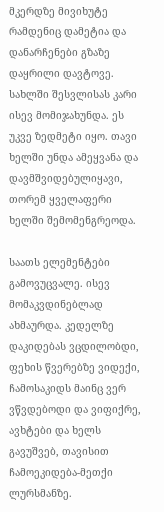მკერდზე მივიხუტე რამდენიც დამეტია და დანარჩენები გზაზე დაყრილი დავტოვე. სახლში შესვლისას კარი ისევ მომიჯახუნდა. ეს უკვე ზედმეტი იყო. თავი ხელში უნდა ამეყვანა და დავმშვიდებულიყავი, თორემ ყველაფერი ხელში შემომენგრეოდა.

საათს ელემენტები გამოვუცვალე. ისევ მომაკვდინებლად ახმაურდა. კედელზე დაკიდებას ვცდილობდი, ფეხის წვერებზე ვიდექი, ჩამოსაკიდს მაინც ვერ ვწვდებოდი და ვიფიქრე, ავხტები და ხელს გავუშვებ, თავისით ჩამოეკიდება-მეთქი ლურსმანზე.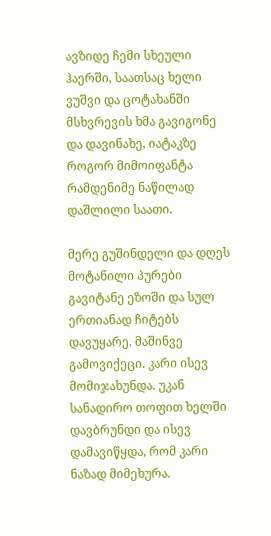ავზიდე ჩემი სხეული ჰაერში, საათსაც ხელი ვუშვი და ცოტახანში მსხვრევის ხმა გავიგონე და დავინახე, იატაკზე როგორ მიმოიფანტა რამდენიმე ნაწილად დაშლილი საათი.

მერე გუშინდელი და დღეს მოტანილი პურები გავიტანე ეზოში და სულ ერთიანად ჩიტებს დავუყარე. მაშინვე გამოვიქეცი. კარი ისევ მომიჯახუნდა. უკან სანადირო თოფით ხელში დავბრუნდი და ისევ დამავიწყდა, რომ კარი ნაზად მიმეხურა.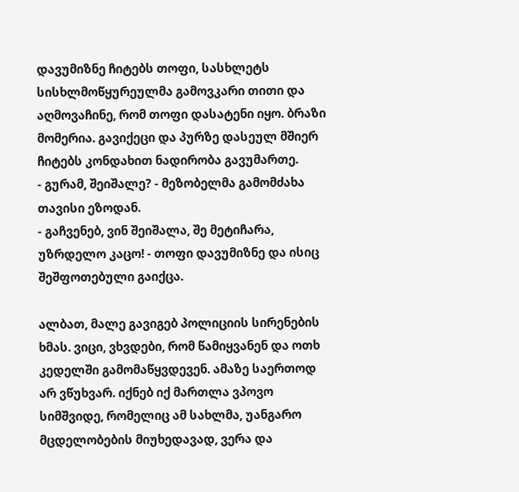დავუმიზნე ჩიტებს თოფი, სასხლეტს სისხლმოწყურეულმა გამოვკარი თითი და აღმოვაჩინე, რომ თოფი დასატენი იყო. ბრაზი მომერია. გავიქეცი და პურზე დასეულ მშიერ ჩიტებს კონდახით ნადირობა გავუმართე.
- გურამ, შეიშალე? - მეზობელმა გამომძახა თავისი ეზოდან.
- გაჩვენებ, ვინ შეიშალა, შე მეტიჩარა, უზრდელო კაცო! - თოფი დავუმიზნე და ისიც შეშფოთებული გაიქცა.

ალბათ, მალე გავიგებ პოლიციის სირენების ხმას. ვიცი, ვხვდები, რომ წამიყვანენ და ოთხ კედელში გამომაწყვდევენ. ამაზე საერთოდ არ ვწუხვარ. იქნებ იქ მართლა ვპოვო სიმშვიდე, რომელიც ამ სახლმა, უანგარო მცდელობების მიუხედავად, ვერა და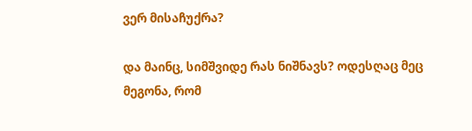ვერ მისაჩუქრა?

და მაინც, სიმშვიდე რას ნიშნავს? ოდესღაც მეც მეგონა, რომ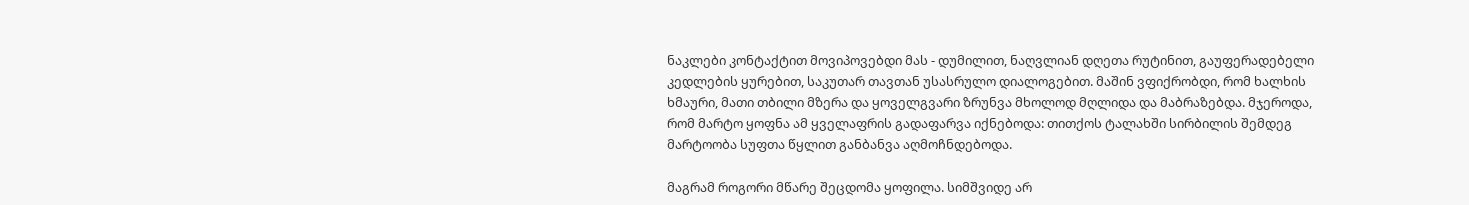ნაკლები კონტაქტით მოვიპოვებდი მას - დუმილით, ნაღვლიან დღეთა რუტინით, გაუფერადებელი კედლების ყურებით, საკუთარ თავთან უსასრულო დიალოგებით. მაშინ ვფიქრობდი, რომ ხალხის ხმაური, მათი თბილი მზერა და ყოველგვარი ზრუნვა მხოლოდ მღლიდა და მაბრაზებდა. მჯეროდა, რომ მარტო ყოფნა ამ ყველაფრის გადაფარვა იქნებოდა: თითქოს ტალახში სირბილის შემდეგ მარტოობა სუფთა წყლით განბანვა აღმოჩნდებოდა.

მაგრამ როგორი მწარე შეცდომა ყოფილა. სიმშვიდე არ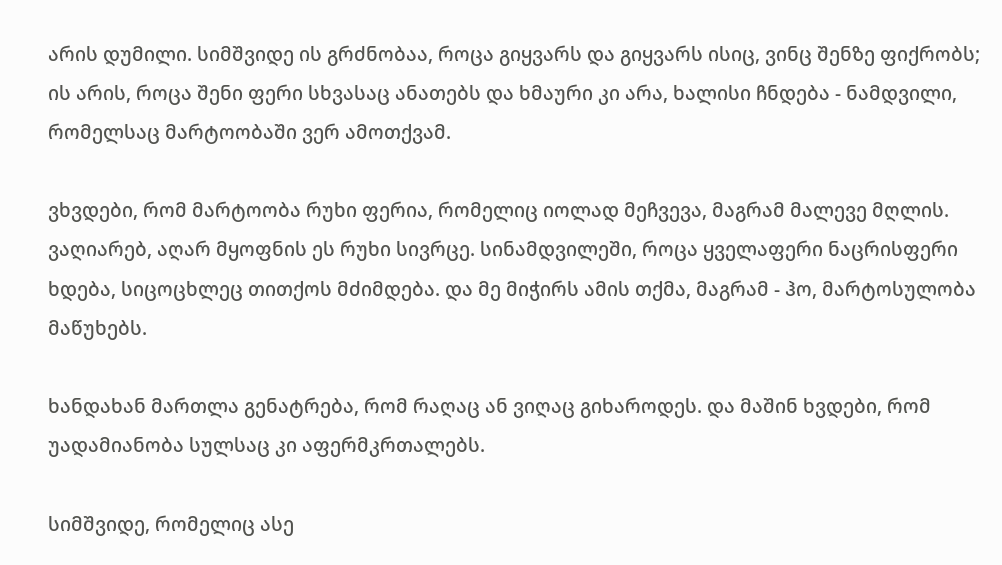არის დუმილი. სიმშვიდე ის გრძნობაა, როცა გიყვარს და გიყვარს ისიც, ვინც შენზე ფიქრობს; ის არის, როცა შენი ფერი სხვასაც ანათებს და ხმაური კი არა, ხალისი ჩნდება - ნამდვილი, რომელსაც მარტოობაში ვერ ამოთქვამ.

ვხვდები, რომ მარტოობა რუხი ფერია, რომელიც იოლად მეჩვევა, მაგრამ მალევე მღლის. ვაღიარებ, აღარ მყოფნის ეს რუხი სივრცე. სინამდვილეში, როცა ყველაფერი ნაცრისფერი ხდება, სიცოცხლეც თითქოს მძიმდება. და მე მიჭირს ამის თქმა, მაგრამ - ჰო, მარტოსულობა მაწუხებს.

ხანდახან მართლა გენატრება, რომ რაღაც ან ვიღაც გიხაროდეს. და მაშინ ხვდები, რომ უადამიანობა სულსაც კი აფერმკრთალებს.

სიმშვიდე, რომელიც ასე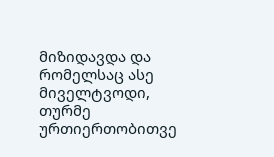მიზიდავდა და რომელსაც ასე მიველტვოდი, თურმე ურთიერთობითვე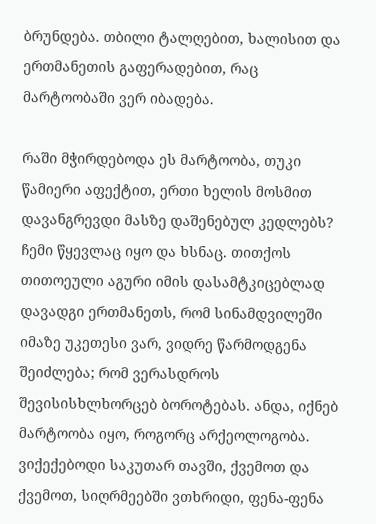ბრუნდება. თბილი ტალღებით, ხალისით და ერთმანეთის გაფერადებით, რაც მარტოობაში ვერ იბადება.

რაში მჭირდებოდა ეს მარტოობა, თუკი წამიერი აფექტით, ერთი ხელის მოსმით დავანგრევდი მასზე დაშენებულ კედლებს? ჩემი წყევლაც იყო და ხსნაც. თითქოს თითოეული აგური იმის დასამტკიცებლად დავადგი ერთმანეთს, რომ სინამდვილეში იმაზე უკეთესი ვარ, ვიდრე წარმოდგენა შეიძლება; რომ ვერასდროს შევისისხლხორცებ ბოროტებას. ანდა, იქნებ მარტოობა იყო, როგორც არქეოლოგობა. ვიქექებოდი საკუთარ თავში, ქვემოთ და ქვემოთ, სიღრმეებში ვთხრიდი, ფენა-ფენა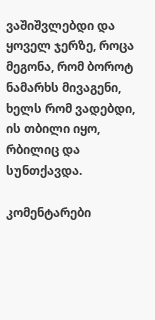ვაშიშვლებდი და ყოველ ჯერზე, როცა მეგონა, რომ ბოროტ ნამარხს მივაგენი, ხელს რომ ვადებდი, ის თბილი იყო, რბილიც და სუნთქავდა.

კომენტარები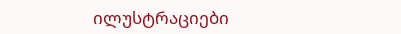ილუსტრაციები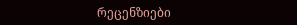რეცენზიები